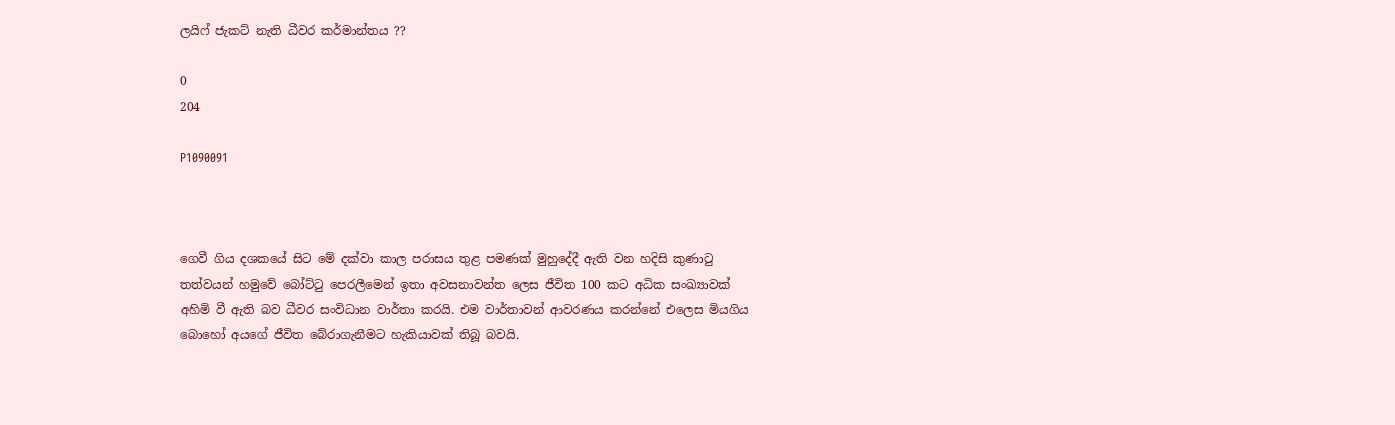ලයිෆ් ජැකට් නැති ධීවර කර්මාන්තය ??

0
204

P1090091



ගෙවී ගිය දශකයේ සිට මේ දක්වා කාල පරාසය තුළ පමණක් මුහුදේදී ඇති වන හදිසි කුණාටු තත්වයන් හමුවේ බෝට්ටු පෙරලීමෙන් ඉතා අවසනාවන්ත ලෙස ජීවිත 100 කට අධික සංඛ්‍යාවක් අහිමි වී ඇති බව ධීවර සංවිධාන වාර්තා කරයි. එම වාර්තාවන් ආවරණය කරන්නේ එලෙස මියගිය බොහෝ අයගේ ජීවිත බේරාගැනීමට හැකියාවක් තිබූ බවයි.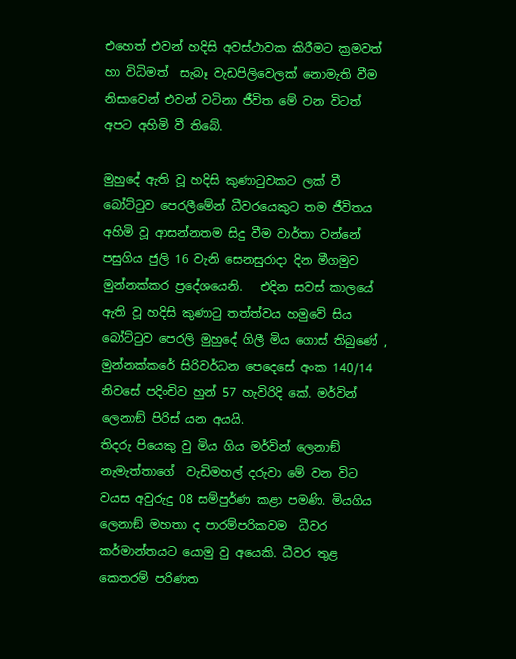එහෙත් එවන් හදිසි අවස්ථාවක කිරීමට ක්‍රමවත් හා විධිමත්  සැබෑ වැඩපිලිවෙලක් නොමැති වීම නිසාවෙන් එවන් වටිනා ජීවිත මේ වන විටත් අපට අහිමි වී තිබේ.

මුහුදේ ඇති වූ හදිසි කුණාටුවකට ලක් වී බෝට්ටුව පෙරලීමේන් ධීවරයෙකුට තම ජීවිතය අහිමි වූ ආසන්නතම සිදු වීම වාර්තා වන්නේ පසුගිය ජුලි 16 වැනි සෙනසුරාදා දින මීගමුව මුන්නක්කර ප්‍රදේශයෙනි.   එදින සවස් කාලයේ ඇති වූ හදිසි කුණාටු තත්ත්වය හමුවේ සිය බෝට්ටුව පෙරලි මුහුදේ ගිලී මිය ගොස් තිබුණේ , මුන්නක්කරේ සිරිවර්ධන පෙදෙසේ අංක 140/14 නිවසේ පදිංචිව හුන් 57 හැවිරිදි කේ. මර්වින් ලෙනාඞ් පිරිස් යන අයයි.
තිදරු පියෙකු වු මිය ගිය මර්වින් ලෙනාඞ් නැමැත්තාගේ  වැඩිමහල් දරුවා මේ වන විට වයස අවුරුදු 08 සම්පුර්ණ කළා පමණි. මියගිය ලෙනාඞ් මහතා ද පාරම්පරිකවම  ධීවර කර්මාන්තයට යොමු වු අයෙකි. ධීවර තුළ කෙතරම් පරිණත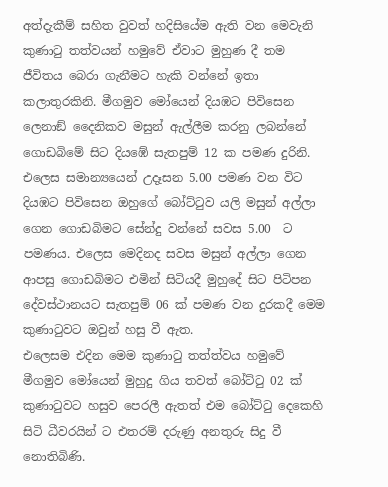අත්දැකීම් සහිත වුවත් හදිසියේම ඇති වන මෙවැනි කුණාටු තත්වයන් හමුවේ ඒවාට මුහුණ දී තම ජීවිතය බෙරා ගැනීමට හැකි වන්නේ ඉතා කලාතුරකිනි. මීගමුව මෝයෙන් දියඹට පිවිසෙන ලෙනාඞ් දෛනිකව මසුන් ඇල්ලීම කරනු ලබන්නේ ගොඩබිමේ සිට දියඹේ සැතපුම් 12 ක පමණ දුරිනි. එලෙස සමාන්‍යයෙන් උදෑසන 5.00 පමණ වන විට දියඹට පිවිසෙන ඔහුගේ බෝට්ටුව යලි මසුන් අල්ලා ගෙන ගොඩබිමට සේන්දු වන්නේ සවස 5.00  ට පමණය. එලෙස මෙදිනද සවස මසුන් අල්ලා ගෙන ආපසු ගොඩබිමට එමින් සිටියදී මුහුදේ සිට පිටිපන දේවස්ථානයට සැතපුම් 06 ක් පමණ වන දුරකදී මෙම කුණාටුවට ඔවුන් හසු වී ඇත.
එලෙසම එදින මෙම කුණාටු තත්ත්වය හමුවේ මීගමුව මෝයෙන් මුහුදු ගිය තවත් බෝට්ටු 02 ක් කුණාටුවට හසුව පෙරලී ඇතත් එම බෝට්ටු දෙකෙහි සිටි ධීවරයින් ට එතරම් දරුණු අනතුරු සිදු වී නොතිබිණි.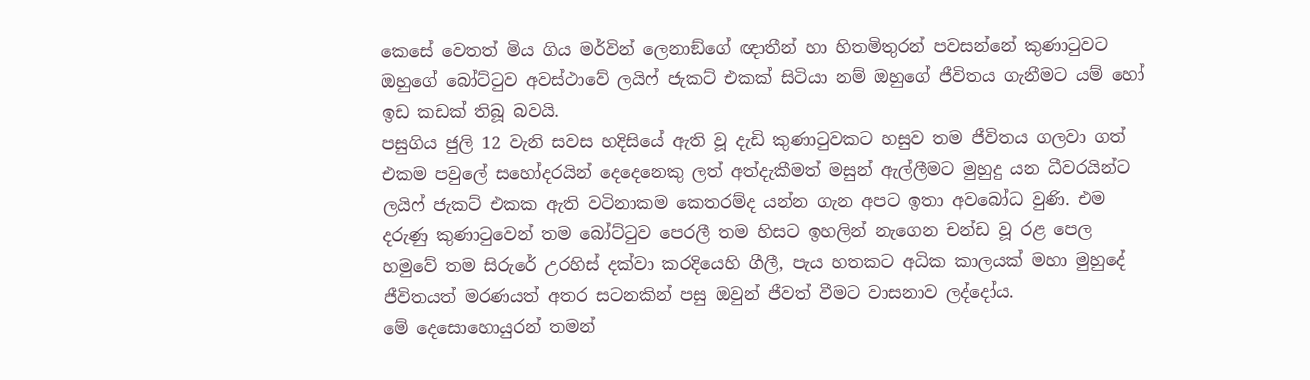කෙසේ වෙතත් මිය ගිය මර්වින් ලෙනාඞ්ගේ ඥාතීන් හා හිතමිතුරන් පවසන්නේ කුණාටුවට  ඔහුගේ බෝට්ටුව අවස්ථාවේ ලයිෆ් ජැකට් එකක් සිටියා නම් ඔහුගේ ජීවිතය ගැනීමට යම් හෝ ඉඩ කඩක් තිබූ බවයි.
පසුගිය ජුලි 12 වැනි සවස හදිසියේ ඇති වූ දැඩි කුණාටුවකට හසුව තම ජීවිතය ගලවා ගත් එකම පවුලේ සහෝදරයින් දෙදෙනෙකු ලත් අත්දැකීමත් මසුන් ඇල්ලීමට මුහුදු යන ධීවරයින්ට ලයිෆ් ජැකට් එකක ඇති වටිනාකම කෙතරම්ද යන්න ගැන අපට ඉතා අවබෝධ වුණි. එම දරුණු කුණාටුවෙන් තම බෝට්ටුව පෙරලී තම හිසට ඉහලින් නැගෙන චන්ඩ වූ රළ පෙල හමුවේ තම සිරුරේ උරහිස් දක්වා කරදියෙහි ගීලී, පැය හතකට අධික කාලයක් මහා මුහුදේ ජීවිතයත් මරණයත් අතර සටනකින් පසු ඔවුන් ජීවත් වීමට වාසනාව ලද්දෝය.
මේ දෙසොහොයුරන් තමන්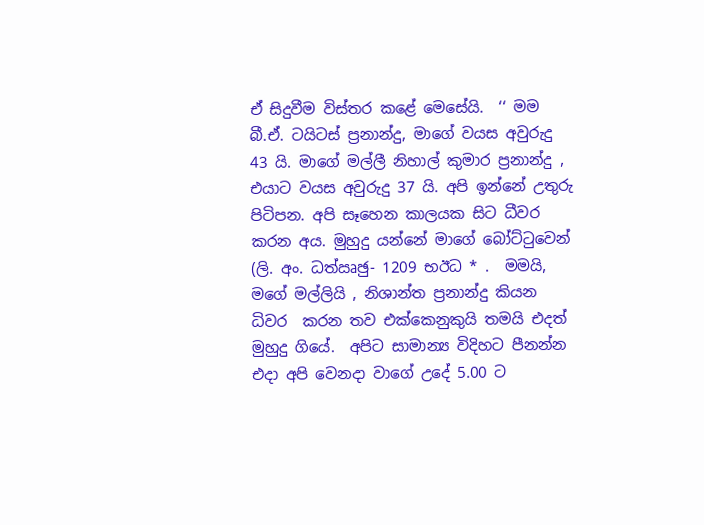ඒ සිදුවීම විස්තර කළේ මෙසේයි.  ‘‘ මම බී.ඒ. ටයිටස් ප්‍රනාන්දු, මාගේ වයස අවුරුදු 43 යි. මාගේ මල්ලී නිහාල් කුමාර ප්‍රනාන්දු , එයාට වයස අවුරුදු 37 යි. අපි ඉන්නේ උතුරු පිටිපන. අපි සෑහෙන කාලයක සිට ධීවර කරන අය. මුහුදු යන්නේ මාගේ බෝට්ටුවෙන්
(ලි. අං. ධත්‍ඍඡු- 1209 භඊධ * .  මමයි, මගේ මල්ලියි , නිශාන්ත ප්‍රනාන්දු කියන ධිවර  කරන තව එක්කෙනුකුයි තමයි එදත් මුහුදු ගියේ.  අපිට සාමාන්‍ය විදිහට පීනන්න එදා අපි වෙනදා වාගේ උදේ 5.00 ට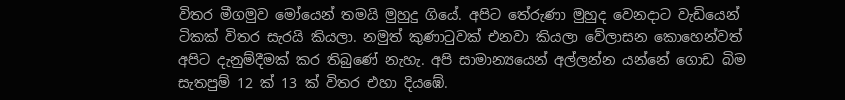විතර මීගමුව මෝයෙන් තමයි මුහුදු ගියේ. අපිට තේරුණා මුහුද වෙනදාට වැඩියෙන් ටිකක් විතර සැරයි කියලා. නමුත් කුණාටුවක් එනවා කියලා වේලාසන කොහෙන්වත් අපිට දැනුම්දීමක් කර තිබුණේ නැහැ. අපි සාමාන්‍යයෙන් අල්ලන්න යන්නේ ගොඩ බිම සැතපුම් 12 ක් 13 ක් විතර එහා දියඹේ.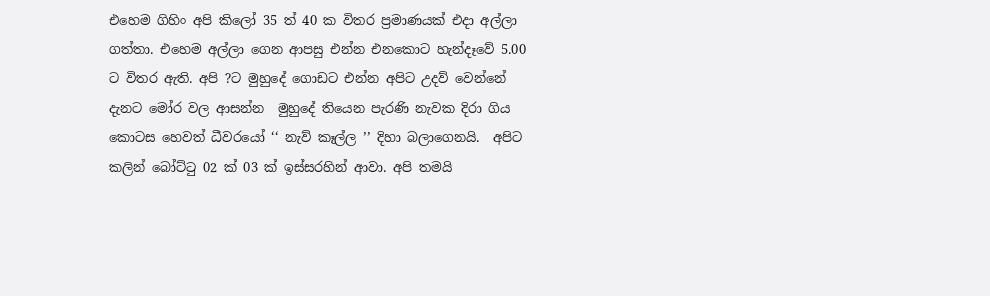එහෙම ගිහිං අපි කිලෝ 35 ත් 40 ක විතර ප්‍රමාණයක් එදා අල්ලා ගත්තා. එහෙම අල්ලා ගෙන ආපසු එන්න එනකොට හැන්දෑවේ 5.00 ට විතර ඇති. අපි ?ට මුහුදේ ගොඩට එන්න අපිට උදව් වෙන්නේ දැනට මෝර වල ආසන්න  මුහුදේ තියෙන පැරණි නැවක දිරා ගිය කොටස හෙවත් ධීවරයෝ ‘‘ නැව් කෑල්ල ’’ දිහා බලාගෙනයි.  අපිට කලින් බෝට්ටු 02 ක් 03 ක් ඉස්සරහින් ආවා. අපි තමයි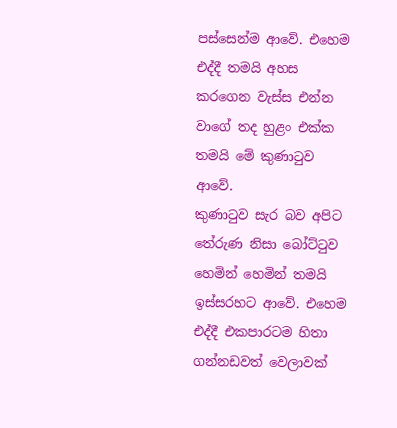පස්සෙන්ම ආවේ. එහෙම එද්දී තමයි අහස කරගෙන වැස්ස එන්න වාගේ තද හුළං එක්ක තමයි මේ කුණාටුව ආවේ.
කුණාටුව සැර බව අපිට තේරුණ නිසා බෝට්ටුව හෙමින් හෙමින් තමයි ඉස්සරහට ආවේ. එහෙම එද්දී එකපාරටම හිතා ගන්නඩවත් වෙලාවක්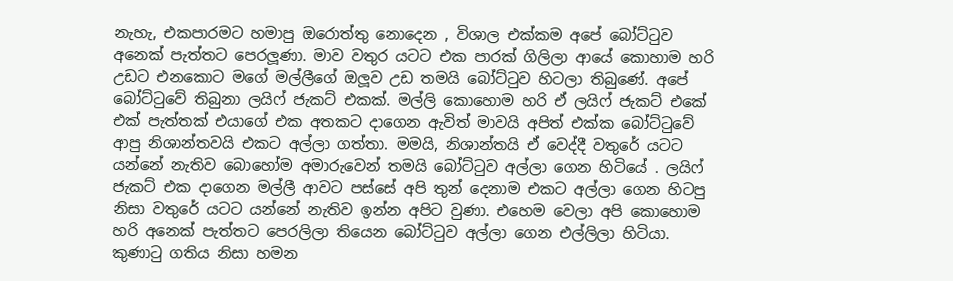නැහැ, එකපාරමට හමාපු ඔරොත්තු නොදෙන , විශාල එක්කම අපේ බෝට්ටුව අනෙක් පැත්තට පෙරලූණා. මාව වතුර යටට එක පාරක් ගිලිලා ආයේ කොහාම හරි උඩට එනකොට මගේ මල්ලීගේ ඔලූව උඩ තමයි බෝට්ටුව හිටලා තිබුණේ. අපේ බෝට්ටුවේ තිබුනා ලයිෆ් ජැකට් එකක්. මල්ලි කොහොම හරි ඒ ලයිෆ් ජැකට් එකේ එක් පැත්තක් එයාගේ එක අතකට දාගෙන ඇවිත් මාවයි අපිත් එක්ක බෝට්ටුවේ ආපු නිශාන්තවයි එකට අල්ලා ගත්තා. මමයි, නිශාන්තයි ඒ වෙද්දී වතුරේ යටට යන්නේ නැතිව බොහෝම අමාරුවෙන් තමයි බෝට්ටුව අල්ලා ගෙන හිටියේ . ලයිෆ් ජැකට් එක දාගෙන මල්ලී ආවට පස්සේ අපි තුන් දෙනාම එකට අල්ලා ගෙන හිටපු නිසා වතුරේ යටට යන්නේ නැතිව ඉන්න අපිට වුණා. එහෙම වෙලා අපි කොහොම හරි අනෙක් පැත්තට පෙරලිලා තියෙන බෝට්ටුව අල්ලා ගෙන එල්ලිලා හිටියා. කුණාටු ගතිය නිසා හමන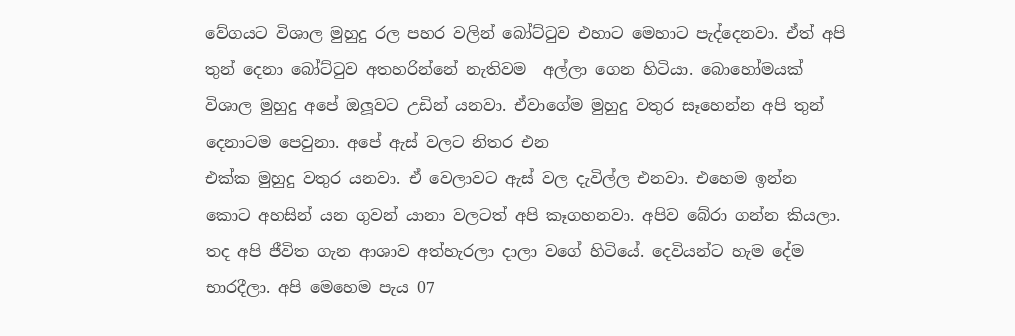වේගයට විශාල මුහුදු රල පහර වලින් බෝට්ටුව එහාට මෙහාට පැද්දෙනවා. ඒත් අපි තුන් දෙනා බෝට්ටුව අතහරින්නේ නැතිවම  අල්ලා ගෙන හිටියා. බොහෝමයක් විශාල මුහුදු අපේ ඔලූවට උඩින් යනවා. ඒවාගේම මුහුදු වතුර සෑහෙන්න අපි තුන් දෙනාටම පෙවුනා. අපේ ඇස් වලට නිතර එන
එක්ක මුහුදු වතුර යනවා. ඒ වෙලාවට ඇස් වල දැවිල්ල එනවා. එහෙම ඉන්න කොට අහසින් යන ගුවන් යානා වලටත් අපි කෑගහනවා. අපිව බේරා ගන්න කියලා. තද අපි ජීවිත ගැන ආශාව අත්හැරලා දාලා වගේ හිටියේ. දෙවියන්ට හැම දේම භාරදීලා. අපි මෙහෙම පැය 07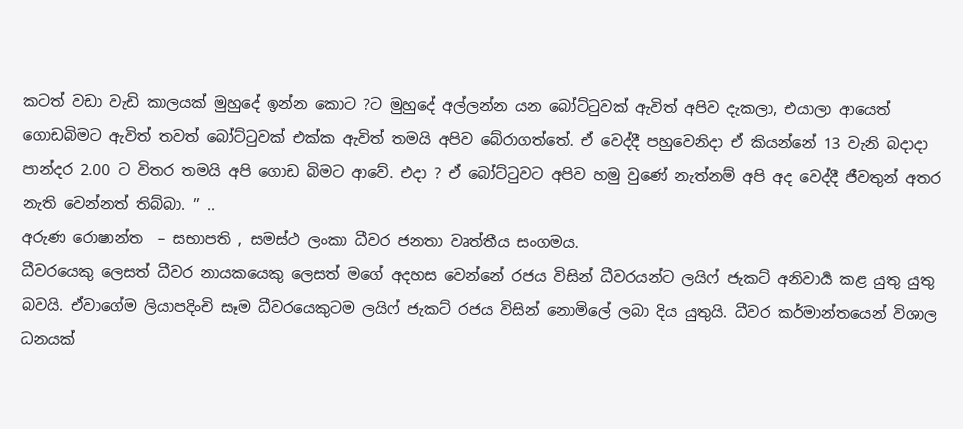කටත් වඩා වැඩි කාලයක් මුහුදේ ඉන්න කොට ?ට මුහුදේ අල්ලන්න යන බෝට්ටුවක් ඇවිත් අපිව දැකලා, එයාලා ආයෙත් ගොඩබිමට ඇවිත් තවත් බෝට්ටුවක් එක්ක ඇවිත් තමයි අපිව බේරාගත්තේ. ඒ වෙද්දී පහුවෙනිදා ඒ කියන්නේ 13 වැනි බදාදා පාන්දර 2.00 ට විතර තමයි අපි ගොඩ බිමට ආවේ. එදා ? ඒ බෝට්ටුවට අපිව හමු වුණේ නැත්නම් අපි අද වෙද්දී ජීවතුන් අතර නැති වෙන්නත් තිබ්බා. ’’ ..
අරුණ රොෂාන්ත  – සභාපති , සමස්ථ ලංකා ධීවර ජනතා වෘත්තීය සංගමය.
ධීවරයෙකු ලෙසත් ධීවර නායකයෙකු ලෙසත් මගේ අදහස වෙන්නේ රජය විසින් ධීවරයන්ට ලයිෆ් ජැකට් අනිවාර්‍ය කළ යුතු යුතු බවයි. ඒවාගේම ලියාපදිංචි සෑම ධීවරයෙකුටම ලයිෆ් ජැකට් රජය විසින් නොමිලේ ලබා දිය යුතුයි. ධීවර කර්මාන්තයෙන් විශාල ධනයක්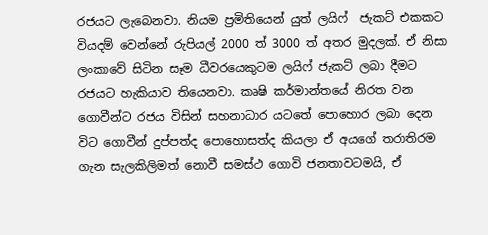රජයට ලැබෙනවා. නියම ප්‍රමිතියෙන් යුත් ලයිෆ්  ජැකට් එකකට වියදම් වෙන්නේ රුපියල් 2000 ත් 3000 ත් අතර මුදලක්. ඒ නිසා ලංකාවේ සිටින සෑම ධීවරයෙකුටම ලයිෆ් ජැකට් ලබා දීමට රජයට හැකියාව තියෙනවා. කෘෂි කර්මාන්තයේ නිරත වන ගොවීන්ට රජය විසින් සහනාධාර යටතේ පොහොර ලබා දෙන විට ගොවීන් දුප්පත්ද පොහොසත්ද කියලා ඒ අයගේ තරාතිරම ගැන සැලකිලිමත් නොවී සමස්ථ ගොවි ජනතාවටමයි, ඒ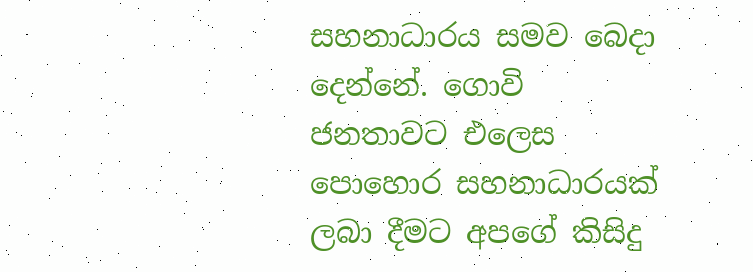සහනාධාරය සමව බෙදා දෙන්නේ. ගොවි ජනතාවට එලෙස පොහොර සහනාධාරයක් ලබා දීමට අපගේ කිසිදු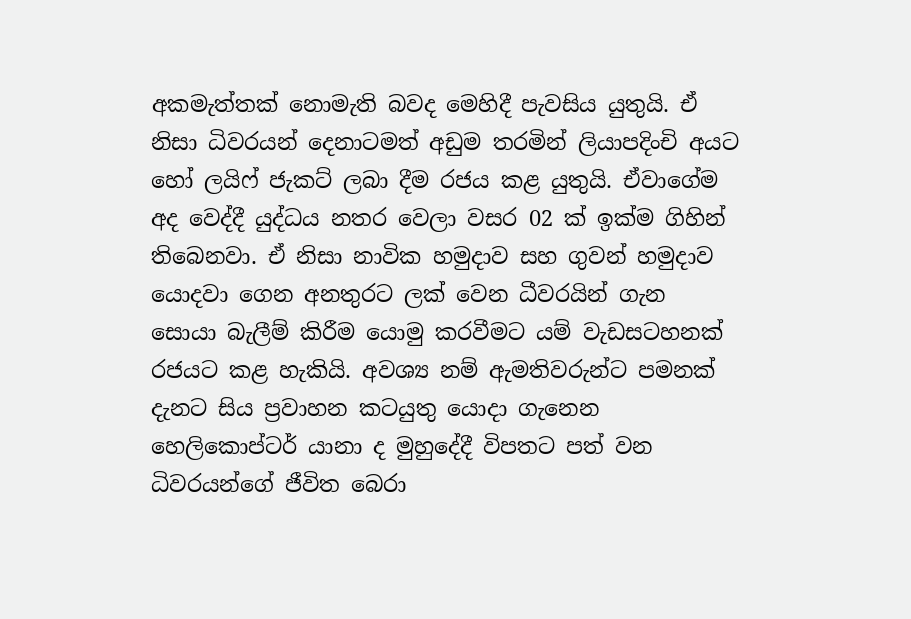අකමැත්තක් නොමැති බවද මෙහිදී පැවසිය යුතුයි. ඒ නිසා ධිවරයන් දෙනාටමත් අඩුම තරමින් ලියාපදිංචි අයට හෝ ලයිෆ් ජැකට් ලබා දීම රජය කළ යුතුයි. ඒවාගේම අද වෙද්දී යුද්ධය නතර වෙලා වසර 02 ක් ඉක්ම ගිහින් තිබෙනවා. ඒ නිසා නාවික හමුදාව සහ ගුවන් හමුදාව යොදවා ගෙන අනතුරට ලක් වෙන ධීවරයින් ගැන සොයා බැලීම් කිරීම යොමු කරවීමට යම් වැඩසටහනක් රජයට කළ හැකියි. අවශ්‍ය නම් ඇමතිවරුන්ට පමනක් දැනට සිය ප්‍රවාහන කටයුතු යොදා ගැනෙන හෙලිකොප්ටර් යානා ද මුහුදේදී විපතට පත් වන ධිවරයන්ගේ ජීවිත බෙරා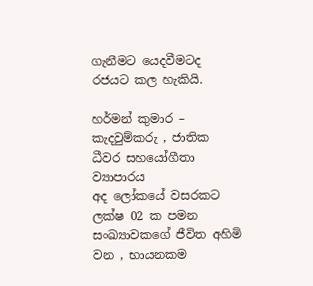ගැනීමට යෙදවීමටද රජයට කල හැකියි.

හර්මන් කුමාර – කැදවුම්කරු , ජාතික ධීවර සහයෝගීතා ව්‍යාපාරය
අද ලෝකයේ වසරකට ලක්ෂ 02 ක පමන සංඛ්‍යාවකගේ ජීවිත අහිමි වන , භායනකම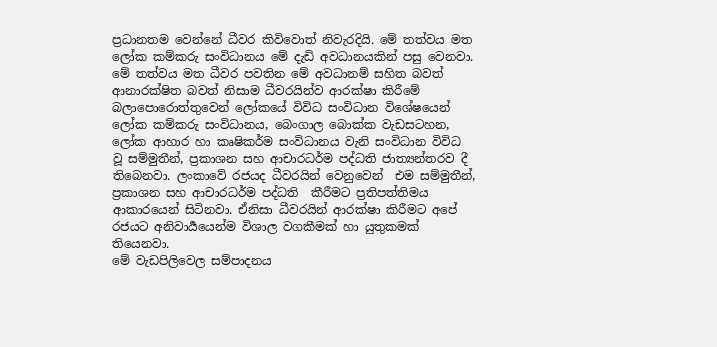ප්‍රධානතම වෙන්නේ ධීවර කිවිවොත් නිවැරදියි. මේ තත්වය මත ලෝක කම්කරු සංවිධානය මේ දැඩි අවධානයකින් පසු වෙනවා. මේ තත්වය මත ධීවර පවතින මේ අවධානම් සහිත බවත් ආනාරක්ෂිත බවත් නිසාම ධීවරයින්ව ආරක්ෂා කිරීමේ බලාපොරොත්තුවෙන් ලෝකයේ විවිධ සංවිධාන විශේෂයෙන් ලෝක කම්කරු සංවිධානය, බෙංගාල බොක්ක වැඩසටහන, ලෝක ආහාර හා කෘෂිකර්ම සංවිධානය වැනි සංවිධාන විවිධ වූ සම්මුතීන්, ප්‍රකාශන සහ ආචාරධර්ම පද්ධති ජාත්‍යන්තරව දී තිබෙනවා. ලංකාවේ රජයද ධීවරයින් වෙනුවෙන්  එම සම්මුතීන්, ප්‍රකාශන සහ ආචාරධර්ම පද්ධති  කීරීමට ප්‍රතිපත්තිමය ආකාරයෙන් සිටිනවා. ඒනිසා ධීවරයින් ආරක්ෂා කිරීමට අපේ රජයට අනිවාර්‍යයෙන්ම විශාල වගකීමක් හා යුතුකමක් තියෙනවා.
මේ වැඩපිලිවෙල සම්පාදනය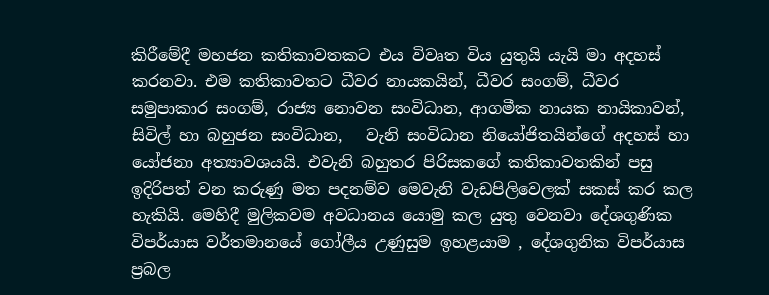කිරීමේදී මහජන කතිකාවතකට එය විවෘත විය යුතුයි යැයි මා අදහස් කරනවා. එම කතිකාවතට ධීවර නායකයින්, ධීවර සංගම්, ධීවර සමුපාකාර සංගම්, රාජ්‍ය නොවන සංවිධාන, ආගමීක නායක නායිකාවන්, සිවිල් හා බහුජන සංවිධාන,   වැනි සංවිධාන නියෝජිතයින්ගේ අදහස් හා යෝජනා අත්‍යාවශයයි. එවැනි බහුතර පිරිසකගේ කතිකාවතකින් පසු ඉදිරිපත් වන කරුණු මත පදනම්ව මෙවැනි වැඩපිලිවෙලක් සකස් කර කල හැකියි. මෙහිදී මුලිකවම අවධානය යොමු කල යුතු වෙනවා දේශගුණික විපර්යාස වර්තමානයේ ගෝලීය උණුසුම ඉහළයාම , දේශගුනික විපර්යාස ප්‍රබල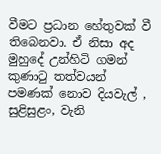වීමට ප්‍රධාන හේතුවක් වී තිබෙනවා. ඒ නිසා අද මුහුදේ උන්හිටි ගමන් කුණාටු තත්වයන් පමණක් නොව දියවැල් , සුළිසුළං, වැනි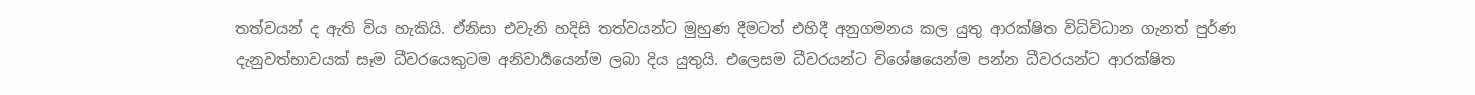තත්වයන් ද ඇති විය හැකියි. ඒනිසා එවැනි හදිසි තත්වයන්ට මුහුණ දීමටත් එහිදී අනුගමනය කල යුතු ආරක්ෂිත විධිවිධාන ගැනත් පුර්ණ දැනුවත්භාවයක් සෑම ධීවරයෙකුටම අනිවාර්‍යයෙන්ම ලබා දිය යුතුයි. එලෙසම ධීවරයන්ට විශේෂයෙන්ම පන්න ධීවරයන්ට ආරක්ෂිත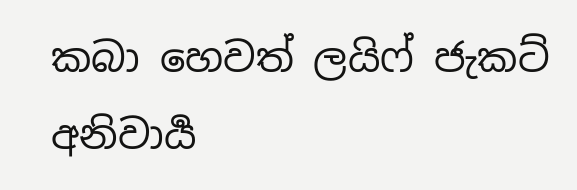කබා හෙවත් ලයිෆ් ජැකට් අනිවාර්‍ය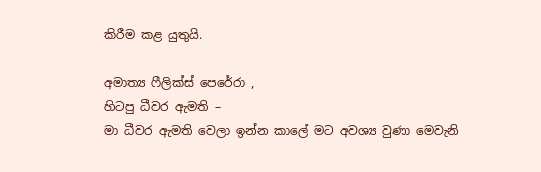කිරීම කළ යුතුයි.

අමාත්‍ය ෆීලික්ස් පෙරේරා ,
හිටපු ධීවර ඇමති –
මා ධීවර ඇමති වෙලා ඉන්න කාලේ මට අවශ්‍ය වුණා මෙවැනි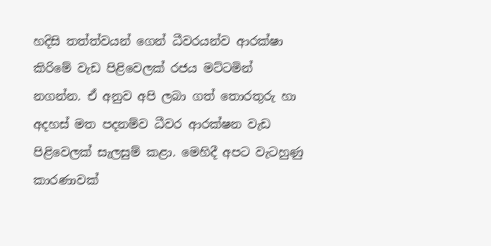හදිසි තත්ත්වයන් ගෙන් ධීවරයන්ව ආරක්ෂා කිරිමේ වැඩ පිළිවෙලක් රජය මට්ටමින් නගන්න. ඒ අනුව අපි ලබා ගත් තොරතුරු හා අදහස් මත පදනම්ව ධීවර ආරක්ෂන වැඩ පිළිවෙලක් සැලසුම් කළා. මෙහිදී අපට වැටහුණු කාරණාවක්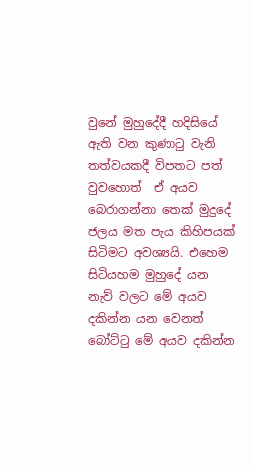වුනේ මුහුදේදී හදිසියේ ඇති වන කුණාටු වැනි තත්වයකදී විපතට පත් වුවහොත්  ඒ අයව බෙරාගන්නා තෙක් මුදුදේ ජලය මත පැය කිහිපයක් සිටිමට අවශ්‍යයි. එහෙම සිටියහම මුහුදේ යන නැව් වලට මේ අයව දකින්න යන වෙනත් බෝට්ටු මේ අයව දකින්න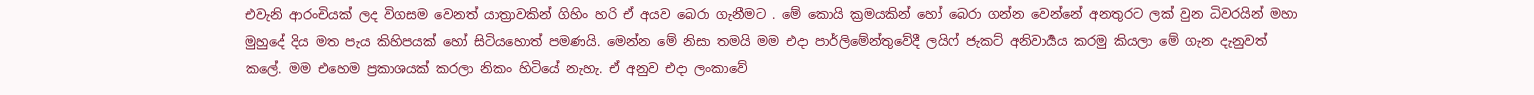එවැනි ආරංචියක් ලද විගසම වෙනත් යාත්‍රාවකින් ගිහිං හරි ඒ අයව බෙරා ගැනීමට . මේ කොයි ක්‍රමයකින් හෝ බෙරා ගන්න වෙන්නේ අනතුරට ලක් වුන ධිවරයින් මහා මුහුදේ දිය මත පැය කිහිපයක් හෝ සිටියහොත් පමණයි. මෙන්න මේ නිසා තමයි මම එදා පාර්ලිමේන්තුවේදී ලයිෆ් ජැකට් අනිවාර්‍යය කරමු කියලා මේ ගැන දැනුවත් කලේ. මම එහෙම ප්‍රකාශයක් කරලා නිකං හිටියේ නැහැ. ඒ අනුව එදා ලංකාවේ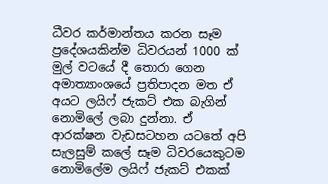ධීවර කර්මාන්තය කරන සෑම ප්‍රදේශයකින්ම ධිවරයන් 1000 ක් මුල් වටයේ දී තොරා ගෙන අමාත්‍යාංශයේ ප්‍රතිපාදන මත ඒ අයට ලයිෆ් ජැකට් එක බැගින් නොමිලේ ලබා දුන්නා. ඒ ආරක්ෂන වැඩසටහන යටතේ අපි සැලසුම් කලේ සෑම ධිවරයෙකුටම නොමිලේම ලයිෆ් ජැකට් එකක්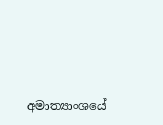අමාත්‍යාංශයේ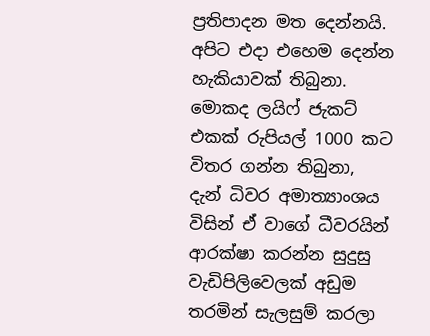ප්‍රතිපාදන මත දෙන්නයි. අපිට එදා එහෙම දෙන්න හැකියාවක් තිබුනා. මොකද ලයිෆ් ජැකට් එකක් රුපියල් 1000 කට විතර ගන්න තිබුනා,
දැන් ධිවර අමාත්‍යාංශය විසින් ඒ වාගේ ධීවරයින් ආරක්ෂා කරන්න සුදුසු වැඩිපිලිවෙලක් අඩුම තරමින් සැලසුම් කරලා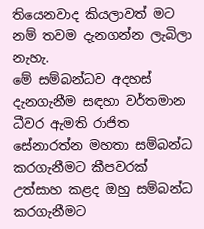තියෙනවාද කියලාවත් මට නම් තවම දැනගන්න ලැබිලා නැහැ.
මේ සම්බන්ධව අදහස් දැනගැනීම සඳහා වර්තමාන ධීවර ඇමති රාජිත සේනාරත්න මහතා සම්බන්ධ කරගැනීමට කීපවරක්  උත්සාහ කළද ඔහු සම්බන්ධ කරගැනීමට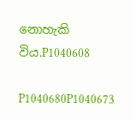නොහැකි විය.P1040608

P1040680P1040673